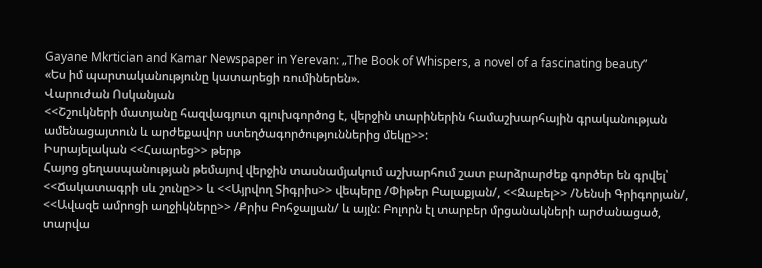Gayane Mkrtician and Kamar Newspaper in Yerevan: „The Book of Whispers, a novel of a fascinating beauty”
«Ես իմ պարտականությունը կատարեցի ռումիներեն».
Վարուժան Ոսկանյան
<<Շշուկների մատյանը հազվագյուտ գլուխգործոց է, վերջին տարիներին համաշխարհային գրականության ամենացայտուն և արժեքավոր ստեղծագործություններից մեկը>>:
Իսրայելական <<Հաարեց>> թերթ
Հայոց ցեղասպանության թեմայով վերջին տասնամյակում աշխարհում շատ բարձրարժեք գործեր են գրվել՝ <<Ճակատագրի սև շունը>> և <<Այրվող Տիգրիս>> վեպերը /Փիթեր Բալաքյան/, <<Զաբել>> /Նենսի Գրիգորյան/, <<Ավազե ամրոցի աղջիկները>> /Քրիս Բոհջալյան/ և այլն: Բոլորն էլ տարբեր մրցանակների արժանացած, տարվա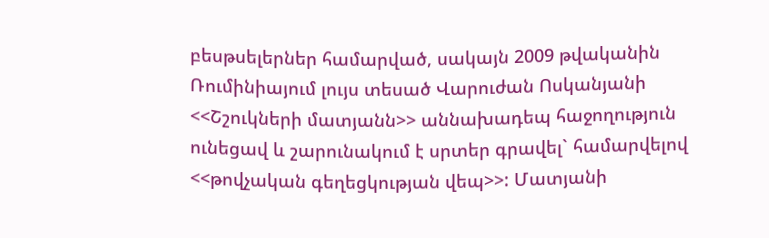բեսթսելերներ համարված, սակայն 2009 թվականին Ռումինիայում լույս տեսած Վարուժան Ոսկանյանի <<Շշուկների մատյանն>> աննախադեպ հաջողություն ունեցավ և շարունակում է սրտեր գրավել` համարվելով <<թովչական գեղեցկության վեպ>>: Մատյանի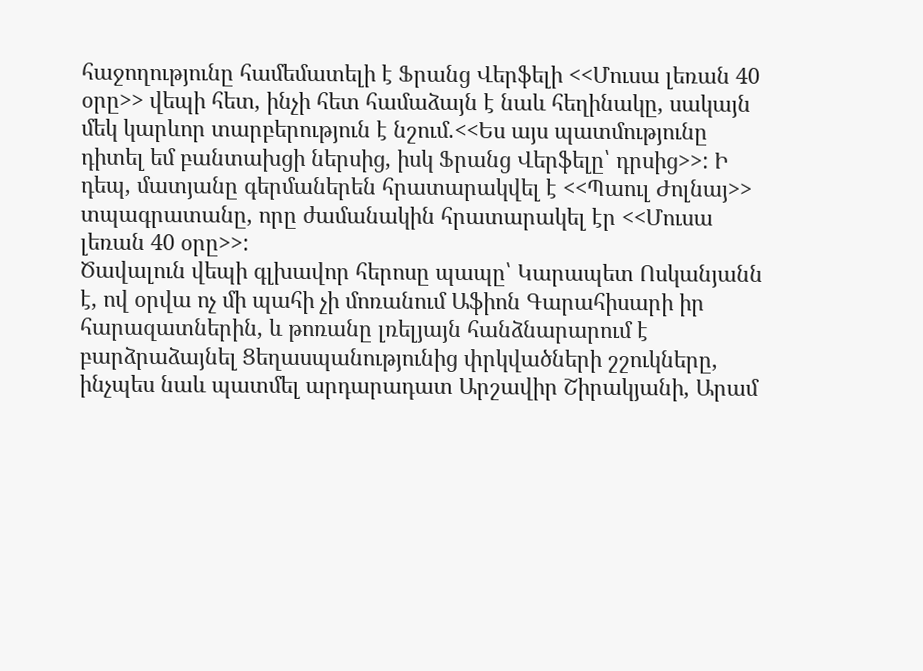հաջողությունը համեմատելի է Ֆրանց Վերֆելի <<Մուսա լեռան 40 օրը>> վեպի հետ, ինչի հետ համաձայն է նաև հեղինակը, սակայն մեկ կարևոր տարբերություն է նշում.<<Ես այս պատմությունը դիտել եմ բանտախցի ներսից, իսկ Ֆրանց Վերֆելը՝ դրսից>>: Ի դեպ, մատյանը գերմաներեն հրատարակվել է <<Պաուլ Ժոլնայ>> տպագրատանը, որը ժամանակին հրատարակել էր <<Մուսա լեռան 40 օրը>>:
Ծավալուն վեպի գլխավոր հերոսը պապը՝ Կարապետ Ոսկանյանն է, ով օրվա ոչ մի պահի չի մոռանում Աֆիոն Գարահիսարի իր հարազատներին, և թոռանը լռելյայն հանձնարարում է բարձրաձայնել Ցեղասպանությունից փրկվածների շշուկները, ինչպես նաև պատմել արդարադատ Արշավիր Շիրակյանի, Արամ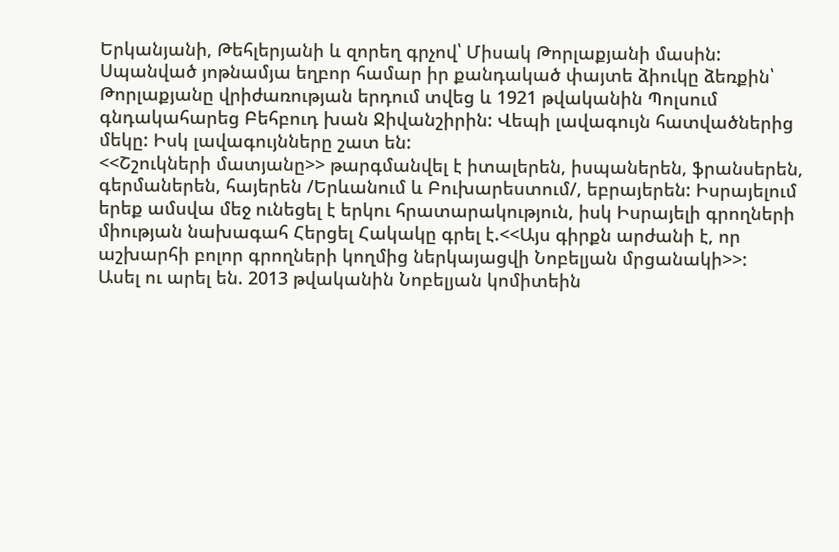Երկանյանի, Թեհլերյանի և զորեղ գրչով՝ Միսակ Թորլաքյանի մասին: Սպանված յոթնամյա եղբոր համար իր քանդակած փայտե ձիուկը ձեռքին՝ Թորլաքյանը վրիժառության երդում տվեց և 1921 թվականին Պոլսում գնդակահարեց Բեհբուդ խան Ջիվանշիրին: Վեպի լավագույն հատվածներից մեկը: Իսկ լավագույնները շատ են:
<<Շշուկների մատյանը>> թարգմանվել է իտալերեն, իսպաներեն, ֆրանսերեն, գերմաներեն, հայերեն /Երևանում և Բուխարեստում/, եբրայերեն: Իսրայելում երեք ամսվա մեջ ունեցել է երկու հրատարակություն, իսկ Իսրայելի գրողների միության նախագահ Հերցել Հակակը գրել է.<<Այս գիրքն արժանի է, որ աշխարհի բոլոր գրողների կողմից ներկայացվի Նոբելյան մրցանակի>>:
Ասել ու արել են. 2013 թվականին Նոբելյան կոմիտեին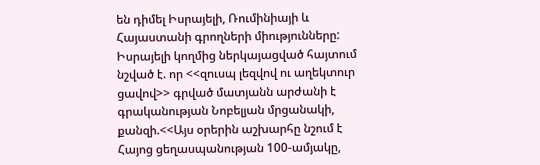են դիմել Իսրայելի, Ռումինիայի և Հայաստանի գրողների միությունները: Իսրայելի կողմից ներկայացված հայտում նշված է. որ <<զուսպ լեզվով ու աղեկտուր ցավով>> գրված մատյանն արժանի է գրականության Նոբելյան մրցանակի, քանզի.<<Այս օրերին աշխարհը նշում է Հայոց ցեղասպանության 100-ամյակը,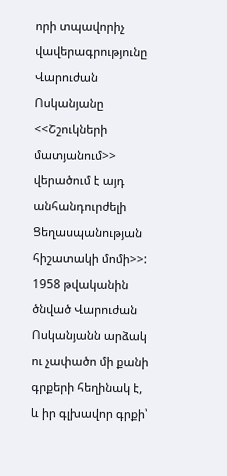որի տպավորիչ վավերագրությունը Վարուժան Ոսկանյանը <<Շշուկների մատյանում>> վերածում է այդ անհանդուրժելի Ցեղասպանության հիշատակի մոմի>>:
1958 թվականին ծնված Վարուժան Ոսկանյանն արձակ ու չափածո մի քանի գրքերի հեղինակ է, և իր գլխավոր գրքի՝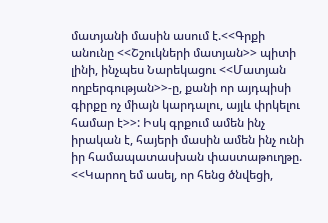մատյանի մասին ասում է.<<Գրքի անունը <<Շշուկների մատյան>> պիտի լինի, ինչպես Նարեկացու <<Մատյան ողբերգության>>-ը, քանի որ այդպիսի գիրքը ոչ միայն կարդալու, այլև փրկելու համար է>>: Իսկ գրքում ամեն ինչ իրական է, հայերի մասին ամեն ինչ ունի իր համապատասխան փաստաթուղթը. <<Կարող եմ ասել, որ հենց ծնվեցի,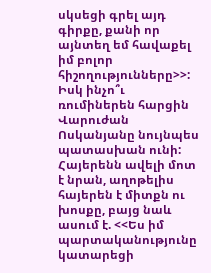սկսեցի գրել այդ գիրքը, քանի որ այնտեղ եմ հավաքել իմ բոլոր հիշողությունները>>: Իսկ ինչո՞ւ ռումիներեն հարցին Վարուժան Ոսկանյանը նույնպես պատասխան ունի: Հայերենն ավելի մոտ է նրան, աղոթելիս հայերեն է միտքն ու խոսքը, բայց նաև ասում է. <<Ես իմ պարտականությունը կատարեցի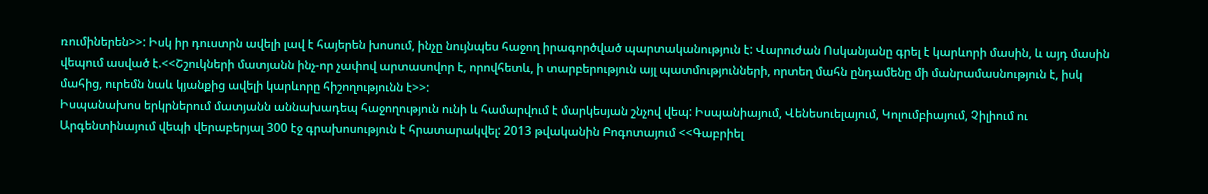ռումիներեն>>: Իսկ իր դուստրն ավելի լավ է հայերեն խոսում, ինչը նույնպես հաջող իրագործված պարտականություն է: Վարուժան Ոսկանյանը գրել է կարևորի մասին, և այդ մասին վեպում ասված է.<<Շշուկների մատյանն ինչ-որ չափով արտասովոր է, որովհետև, ի տարբերություն այլ պատմությունների, որտեղ մահն ընդամենը մի մանրամասնություն է, իսկ մահից, ուրեմն նաև կյանքից ավելի կարևորը հիշողությունն է>>:
Իսպանախոս երկրներում մատյանն աննախադեպ հաջողություն ունի և համարվում է մարկեսյան շնչով վեպ: Իսպանիայում, Վենեսուելայում, Կոլումբիայում, Չիլիում ու Արգենտինայում վեպի վերաբերյալ 300 էջ գրախոսություն է հրատարակվել: 2013 թվականին Բոգոտայում <<Գաբրիել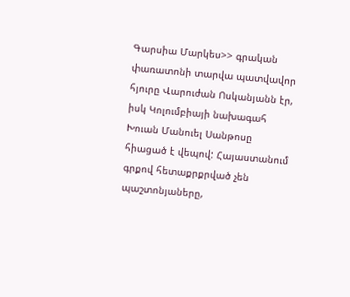Գարսիա Մարկես>> գրական փառատոնի տարվա պատվավոր հյուրը Վարուժան Ոսկանյանն էր, իսկ Կոլումբիայի նախագահ Խուան Մանուել Սանթոսը հիացած է վեպով: Հայաստանում գրքով հետաքրքրված չեն պաշտոնյաները,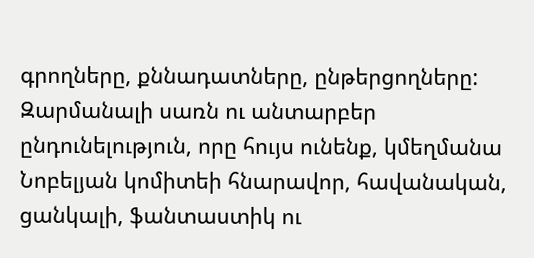գրողները, քննադատները, ընթերցողները: Զարմանալի սառն ու անտարբեր ընդունելություն, որը հույս ունենք, կմեղմանա Նոբելյան կոմիտեի հնարավոր, հավանական, ցանկալի, ֆանտաստիկ ու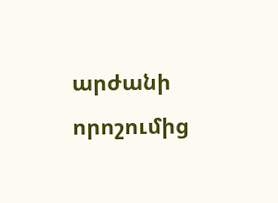արժանի որոշումից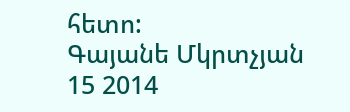հետո:
Գայանե Մկրտչյան
15 2014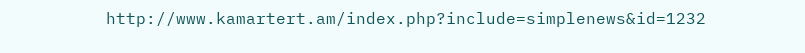http://www.kamartert.am/index.php?include=simplenews&id=1232